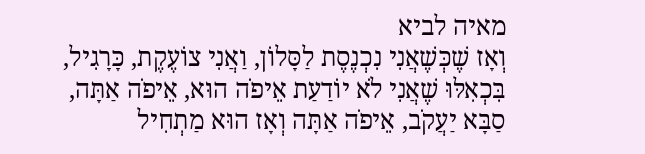מאיה לביא
וְאָז שֶׁכְּשֶׁאֲנִי נִכְנֶסֶת לַסָּלוֹן, וַאֲנִי צוֹעֶקֶת, כָּרָגִיל, בִּכְאִלּוּ שֶׁאֲנִי לֹא יוֹדַעַת אֵיפֹה הוּא, אֵיפֹה אַתָּה, סַבָּא יַעֲקֹב, אֵיפֹה אַתָּה וְאָז הוּא מַתְחִיל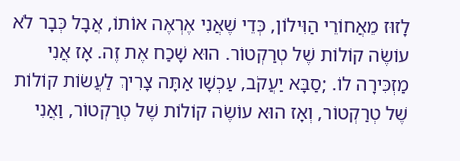לָזוּז מֵאֲחוֹרֵי הַוִּילוֹן, כְּדֵי שֶׁאֲנִי אֶרְאֶה אוֹתוֹ, אֲבָל כְּבָר לֹא עוֹשֶׂה קוֹלוֹת שֶׁל טְרַקְטוֹר. הוּא שָׁכַח אֶת זֶה. אָז אֲנִי מַזְכִּירָה לוֹ. ;סַבָּא יַעֲקֹב, עַכְשָׁו אַתָּה צָרִיךְ לַעֲשׂוֹת קוֹלוֹת שֶׁל טְרַקְטוֹר, וְאָז הוּא עוֹשֶׂה קוֹלוֹת שֶׁל טְרַקְטוֹר, וַאֲנִי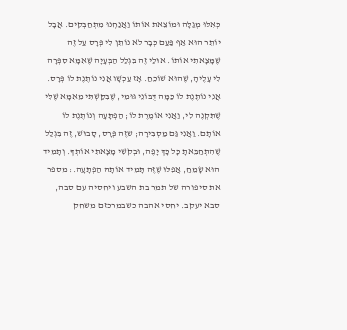כְּאִלּוּ מְגַלָּה וּמוֹצֵאת אוֹתוֹ וַאֲנַחְנוּ מִתְחַבְּקִים. אֲבָל יוֹתֵר הוּא אַף פַּעַם כְּבָר לֹא נוֹתֵן לִי פְּרָס עַל זֶה שֶׁמָּצָאתִי אוֹתוֹ. אוּלַי זֶה בִּגְלַל הַבְּעָיָה שֶׁאִמָּא סִפְּרָה לִי עָלֶיהָ, שֶׁהוּא שׁוֹכֵחַ. אָז עַכְשָׁו אֲנִי נוֹתֶנֶת לוֹ פְּרָס. אֲנִי נוֹתֶנֶת לוֹ כַּמָּה דֻּבּוֹנֵי גּוּמִי, שֶׁבִּקַּשְׁתִּי מֵאִמָּא שֶׁלִּי שֶׁתִּקְנֶה לִי, וַאֲנִי אוֹמֶרֶת לוֹ; הַפְתָּעָה וְנוֹתֶנֶת לוֹ אוֹתָם. וַאֲנִי גַּם מַסְבִּירָה; שזֶה פְּרָס, סָבוּשׁ, זֶה בִּגְלַל שֶׁהִתְחַבֵּאתָ כָּל כָּךְ יָפֶה, וּבְקֹשִׁי מָצָאתִי אוֹתְךָ. וְתָמִיד הוּא שָׂמֵחַ, אֲפִלּוּ שֶׁזֶּה תָּמִיד אוֹתָהּ הַפְתָּעָה.: מספר את סיפורה של תמר בת השבע ויחסיה עם סבה, סבא יעקב. יחסי אהבה כשבמרכזם משחק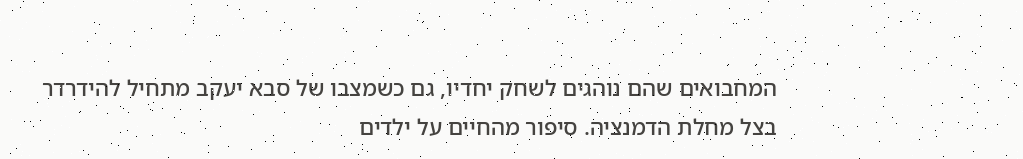המחבואים שהם נוהגים לשחק יחדיו, גם כשמצבו של סבא יעקב מתחיל להידרדר בצל מחלת הדמנציה. סיפור מהחיים על ילדים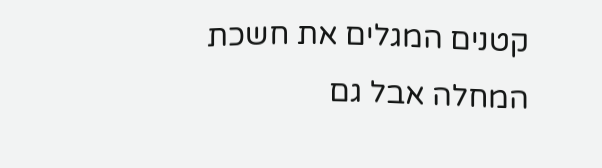קטנים המגלים את חשכת המחלה אבל גם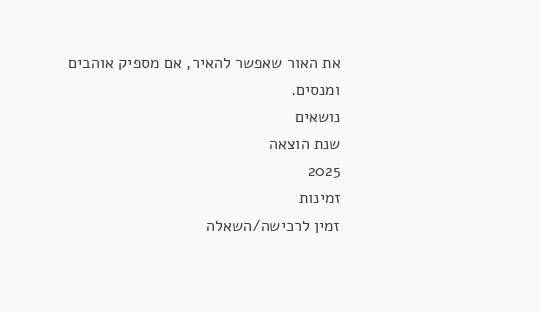את האור שאפשר להאיר, אם מספיק אוהבים ומנסים.
נושאים
שנת הוצאה
2025
זמינות
זמין לרכישה/השאלה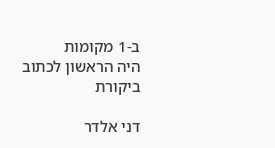ב-1 מקומות
היה הראשון לכתוב ביקורת

דני אלדר